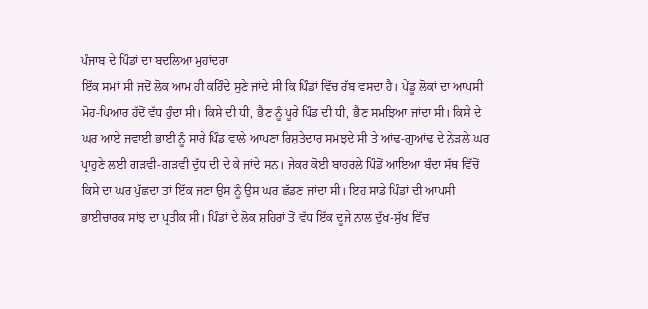ਪੰਜਾਬ ਦੇ ਪਿੰਡਾਂ ਦਾ ਬਦਲਿਆ ਮੁਹਾਂਦਰਾ
ਇੱਕ ਸਮਾਂ ਸੀ ਜਦੋਂ ਲੋਕ ਆਮ ਹੀ ਕਹਿੰਦੇ ਸੁਣੇ ਜਾਂਦੇ ਸੀ ਕਿ ਪਿੰਡਾਂ ਵਿੱਚ ਰੱਬ ਵਸਦਾ ਹੈ। ਪੇਂਡੂ ਲੋਕਾਂ ਦਾ ਆਪਸੀ ਮੋਹ-ਪਿਆਰ ਹੱਦੋਂ ਵੱਧ ਹੁੰਦਾ ਸੀ। ਕਿਸੇ ਦੀ ਧੀ, ਭੈਣ ਨੂੰ ਪੂਰੇ ਪਿੰਡ ਦੀ ਧੀ, ਭੈਣ ਸਮਝਿਆ ਜਾਂਦਾ ਸੀ। ਕਿਸੇ ਦੇ ਘਰ ਆਏ ਜਵਾਈ ਭਾਈ ਨੂੰ ਸਾਰੇ ਪਿੰਡ ਵਾਲੇ ਆਪਣਾ ਰਿਸ਼ਤੇਦਾਰ ਸਮਝਦੇ ਸੀ ਤੇ ਆਂਢ-ਗੁਆਂਢ ਦੇ ਨੇੜਲੇ ਘਰ ਪ੍ਰਾਹੁਣੇ ਲਈ ਗੜਵੀ-ਗੜਵੀ ਦੁੱਧ ਦੀ ਦੇ ਕੇ ਜਾਂਦੇ ਸਨ। ਜੇਕਰ ਕੋਈ ਬਾਹਰਲੇ ਪਿੰਡੋਂ ਆਇਆ ਬੰਦਾ ਸੱਥ ਵਿੱਚੋਂ ਕਿਸੇ ਦਾ ਘਰ ਪੁੱਛਦਾ ਤਾਂ ਇੱਕ ਜਣਾ ਉਸ ਨੂੰ ਉਸ ਘਰ ਛੱਡਣ ਜਾਂਦਾ ਸੀ। ਇਹ ਸਾਡੇ ਪਿੰਡਾਂ ਦੀ ਆਪਸੀ ਭਾਈਚਾਰਕ ਸਾਂਝ ਦਾ ਪ੍ਰਤੀਕ ਸੀ। ਪਿੰਡਾਂ ਦੇ ਲੋਕ ਸ਼ਹਿਰਾਂ ਤੋਂ ਵੱਧ ਇੱਕ ਦੂਜੇ ਨਾਲ ਦੁੱਖ-ਸੁੱਖ ਵਿੱਚ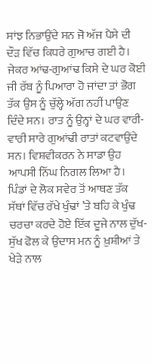ਸਾਂਝ ਨਿਭਾਉਂਦੇ ਸਨ ਜੋ ਅੱਜ ਪੈਸੇ ਦੀ ਦੌੜ ਵਿੱਚ ਕਿਧਰੇ ਗੁਆਚ ਗਈ ਹੈ। ਜੇਕਰ ਆਂਢ-ਗੁਆਂਢ ਕਿਸੇ ਦੇ ਘਰ ਕੋਈ ਜੀ ਰੱਬ ਨੂੰ ਪਿਆਰਾ ਹੋ ਜਾਂਦਾ ਤਾਂ ਭੋਗ ਤੱਕ ਉਸ ਨੂੰ ਚੁੱਲ੍ਹੇ ਅੱਗ ਨਹੀਂ ਪਾਉਣ ਦਿੰਦੇ ਸਨ। ਰਾਤ ਨੂੰ ਉਨ੍ਹਾਂ ਦੇ ਘਰ ਵਾਰੀ-ਵਾਰੀ ਸਾਰੇ ਗੁਆਂਢੀ ਰਾਤਾਂ ਕਟਵਾਉਂਦੇ ਸਨ। ਵਿਸ਼ਵੀਕਰਨ ਨੇ ਸਾਡਾ ਉਹ ਆਪਸੀ ਨਿੱਘ ਨਿਗਲ ਲਿਆ ਹੈ।
ਪਿੰਡਾਂ ਦੇ ਲੋਕ ਸਵੇਰ ਤੋਂ ਆਥਣ ਤੱਕ ਸੱਥਾਂ ਵਿੱਚ ਰੱਖੇ ਖੁੰਢਾਂ ’ਤੇ ਬਹਿ ਕੇ ਖੁੰਢ ਚਰਚਾ ਕਰਦੇ ਹੋਏ ਇੱਕ ਦੂਜੇ ਨਾਲ ਦੁੱਖ-ਸੁੱਖ ਫੋਲ ਕੇ ਉਦਾਸ ਮਨ ਨੂੰ ਖ਼ੁਸ਼ੀਆਂ ਤੇ ਖੇੜੇ ਨਾਲ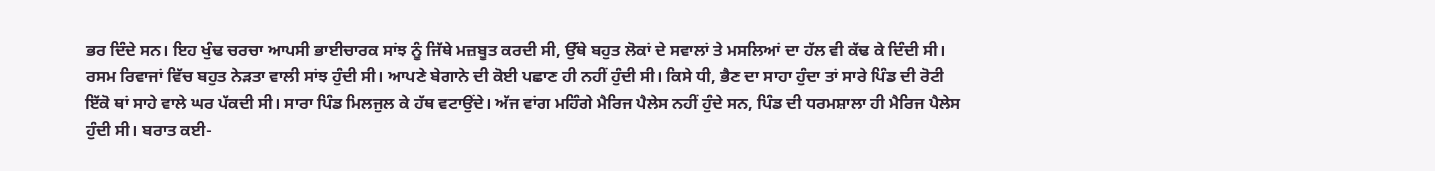ਭਰ ਦਿੰਦੇ ਸਨ। ਇਹ ਖੁੰਢ ਚਰਚਾ ਆਪਸੀ ਭਾਈਚਾਰਕ ਸਾਂਝ ਨੂੰ ਜਿੱਥੇ ਮਜ਼ਬੂਤ ਕਰਦੀ ਸੀ, ਉੱਥੇ ਬਹੁਤ ਲੋਕਾਂ ਦੇ ਸਵਾਲਾਂ ਤੇ ਮਸਲਿਆਂ ਦਾ ਹੱਲ ਵੀ ਕੱਢ ਕੇ ਦਿੰਦੀ ਸੀ। ਰਸਮ ਰਿਵਾਜਾਂ ਵਿੱਚ ਬਹੁਤ ਨੇੜਤਾ ਵਾਲੀ ਸਾਂਝ ਹੁੰਦੀ ਸੀ। ਆਪਣੇ ਬੇਗਾਨੇ ਦੀ ਕੋਈ ਪਛਾਣ ਹੀ ਨਹੀਂ ਹੁੰਦੀ ਸੀ। ਕਿਸੇ ਧੀ, ਭੈਣ ਦਾ ਸਾਹਾ ਹੁੰਦਾ ਤਾਂ ਸਾਰੇ ਪਿੰਡ ਦੀ ਰੋਟੀ ਇੱਕੋ ਥਾਂ ਸਾਹੇ ਵਾਲੇ ਘਰ ਪੱਕਦੀ ਸੀ। ਸਾਰਾ ਪਿੰਡ ਮਿਲਜੁਲ ਕੇ ਹੱਥ ਵਟਾਉਂਦੇ। ਅੱਜ ਵਾਂਗ ਮਹਿੰਗੇ ਮੈਰਿਜ ਪੈਲੇਸ ਨਹੀਂ ਹੁੰਦੇ ਸਨ, ਪਿੰਡ ਦੀ ਧਰਮਸ਼ਾਲਾ ਹੀ ਮੈਰਿਜ ਪੈਲੇਸ ਹੁੰਦੀ ਸੀ। ਬਰਾਤ ਕਈ-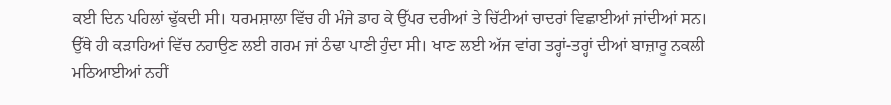ਕਈ ਦਿਨ ਪਹਿਲਾਂ ਢੁੱਕਦੀ ਸੀ। ਧਰਮਸ਼ਾਲਾ ਵਿੱਚ ਹੀ ਮੰਜੇ ਡਾਹ ਕੇ ਉੱਪਰ ਦਰੀਆਂ ਤੇ ਚਿੱਟੀਆਂ ਚਾਦਰਾਂ ਵਿਛਾਈਆਂ ਜਾਂਦੀਆਂ ਸਨ। ਉੱਥੇ ਹੀ ਕੜਾਹਿਆਂ ਵਿੱਚ ਨਹਾਉਣ ਲਈ ਗਰਮ ਜਾਂ ਠੰਢਾ ਪਾਣੀ ਹੁੰਦਾ ਸੀ। ਖਾਣ ਲਈ ਅੱਜ ਵਾਂਗ ਤਰ੍ਹਾਂ-ਤਰ੍ਹਾਂ ਦੀਆਂ ਬਾਜ਼ਾਰੂ ਨਕਲੀ ਮਠਿਆਈਆਂ ਨਹੀਂ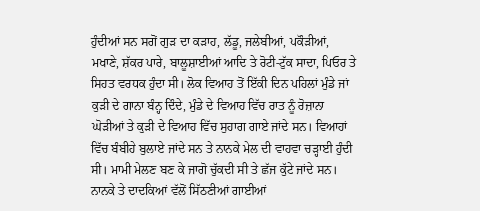ਹੁੰਦੀਆਂ ਸਨ ਸਗੋਂ ਗੁੜ ਦਾ ਕੜਾਹ, ਲੱਡੂ, ਜਲੇਬੀਆਂ, ਪਕੌੜੀਆਂ, ਮਖਾਣੇ, ਸ਼ੱਕਰ ਪਾਰੇ, ਬਾਲੂਸ਼ਾਈਆਂ ਆਦਿ ਤੇ ਰੋਟੀ-ਟੁੱਕ ਸਾਦਾ, ਪਿਓਰ ਤੇ ਸਿਹਤ ਵਰਧਕ ਹੁੰਦਾ ਸੀ। ਲੋਕ ਵਿਆਹ ਤੋਂ ਇੱਕੀ ਦਿਨ ਪਹਿਲਾਂ ਮੁੰਡੇ ਜਾਂ ਕੁੜੀ ਦੇ ਗਾਨਾ ਬੰਨ੍ਹ ਦਿੰਦੇ, ਮੁੰਡੇ ਦੇ ਵਿਆਹ ਵਿੱਚ ਰਾਤ ਨੂੰ ਰੋਜ਼ਾਨਾ ਘੋੜੀਆਂ ਤੇ ਕੁੜੀ ਦੇ ਵਿਆਹ ਵਿੱਚ ਸੁਹਾਗ ਗਾਏ ਜਾਂਦੇ ਸਨ। ਵਿਆਹਾਂ ਵਿੱਚ ਬੰਬੀਹੇ ਬੁਲਾਏ ਜਾਂਦੇ ਸਨ ਤੇ ਨਾਨਕੇ ਮੇਲ ਦੀ ਵਾਹਵਾ ਚੜ੍ਹਾਈ ਹੁੰਦੀ ਸੀ। ਮਾਮੀ ਮੇਲਣ ਬਣ ਕੇ ਜਾਗੋ ਚੁੱਕਦੀ ਸੀ ਤੇ ਛੱਜ ਕੁੱਟੇ ਜਾਂਦੇ ਸਨ। ਨਾਨਕੇ ਤੇ ਦਾਦਕਿਆਂ ਵੱਲੋਂ ਸਿੱਠਣੀਆਂ ਗਾਈਆਂ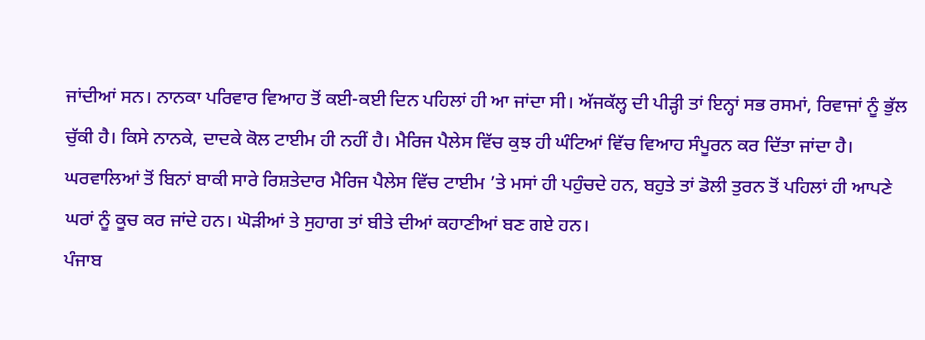ਜਾਂਦੀਆਂ ਸਨ। ਨਾਨਕਾ ਪਰਿਵਾਰ ਵਿਆਹ ਤੋਂ ਕਈ-ਕਈ ਦਿਨ ਪਹਿਲਾਂ ਹੀ ਆ ਜਾਂਦਾ ਸੀ। ਅੱਜਕੱਲ੍ਹ ਦੀ ਪੀੜ੍ਹੀ ਤਾਂ ਇਨ੍ਹਾਂ ਸਭ ਰਸਮਾਂ, ਰਿਵਾਜਾਂ ਨੂੰ ਭੁੱਲ ਚੁੱਕੀ ਹੈ। ਕਿਸੇ ਨਾਨਕੇ, ਦਾਦਕੇ ਕੋਲ ਟਾਈਮ ਹੀ ਨਹੀਂ ਹੈ। ਮੈਰਿਜ ਪੈਲੇਸ ਵਿੱਚ ਕੁਝ ਹੀ ਘੰਟਿਆਂ ਵਿੱਚ ਵਿਆਹ ਸੰਪੂਰਨ ਕਰ ਦਿੱਤਾ ਜਾਂਦਾ ਹੈ। ਘਰਵਾਲਿਆਂ ਤੋਂ ਬਿਨਾਂ ਬਾਕੀ ਸਾਰੇ ਰਿਸ਼ਤੇਦਾਰ ਮੈਰਿਜ ਪੈਲੇਸ ਵਿੱਚ ਟਾਈਮ ’ਤੇ ਮਸਾਂ ਹੀ ਪਹੁੰਚਦੇ ਹਨ, ਬਹੁਤੇ ਤਾਂ ਡੋਲੀ ਤੁਰਨ ਤੋਂ ਪਹਿਲਾਂ ਹੀ ਆਪਣੇ ਘਰਾਂ ਨੂੰ ਕੂਚ ਕਰ ਜਾਂਦੇ ਹਨ। ਘੋੜੀਆਂ ਤੇ ਸੁਹਾਗ ਤਾਂ ਬੀਤੇ ਦੀਆਂ ਕਹਾਣੀਆਂ ਬਣ ਗਏ ਹਨ।
ਪੰਜਾਬ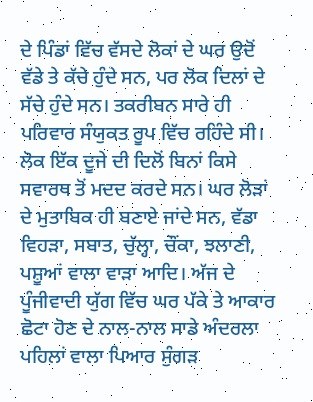ਦੇ ਪਿੰਡਾਂ ਵਿੱਚ ਵੱਸਦੇ ਲੋਕਾਂ ਦੇ ਘਰ ਉਦੋਂ ਵੱਡੇ ਤੇ ਕੱਚੇ ਹੁੰਦੇ ਸਨ, ਪਰ ਲੋਕ ਦਿਲਾਂ ਦੇ ਸੱਚੇ ਹੁੰਦੇ ਸਨ। ਤਕਰੀਬਨ ਸਾਰੇ ਹੀ ਪਰਿਵਾਰ ਸੰਯੁਕਤ ਰੂਪ ਵਿੱਚ ਰਹਿੰਦੇ ਸੀ। ਲੋਕ ਇੱਕ ਦੂਜੇ ਦੀ ਦਿਲੋਂ ਬਿਨਾਂ ਕਿਸੇ ਸਵਾਰਥ ਤੋਂ ਮਦਦ ਕਰਦੇ ਸਨ। ਘਰ ਲੋੜਾਂ ਦੇ ਮੁਤਾਬਿਕ ਹੀ ਬਣਾਏ ਜਾਂਦੇ ਸਨ, ਵੱਡਾ ਵਿਹੜਾ, ਸਬਾਤ, ਚੁੱਲ੍ਹਾ, ਚੌਂਕਾ, ਝਲਾਣੀ, ਪਸ਼ੂਆਂ ਵਾਲਾ ਵਾੜਾ ਆਦਿ। ਅੱਜ ਦੇ ਪੂੰਜੀਵਾਦੀ ਯੁੱਗ ਵਿੱਚ ਘਰ ਪੱਕੇ ਤੇ ਆਕਾਰ ਛੋਟਾ ਹੋਣ ਦੇ ਨਾਲ-ਨਾਲ ਸਾਡੇ ਅੰਦਰਲਾ ਪਹਿਲਾਂ ਵਾਲਾ ਪਿਆਰ ਸੁੰਗੜ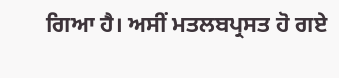ਗਿਆ ਹੈ। ਅਸੀਂ ਮਤਲਬਪ੍ਰਸਤ ਹੋ ਗਏ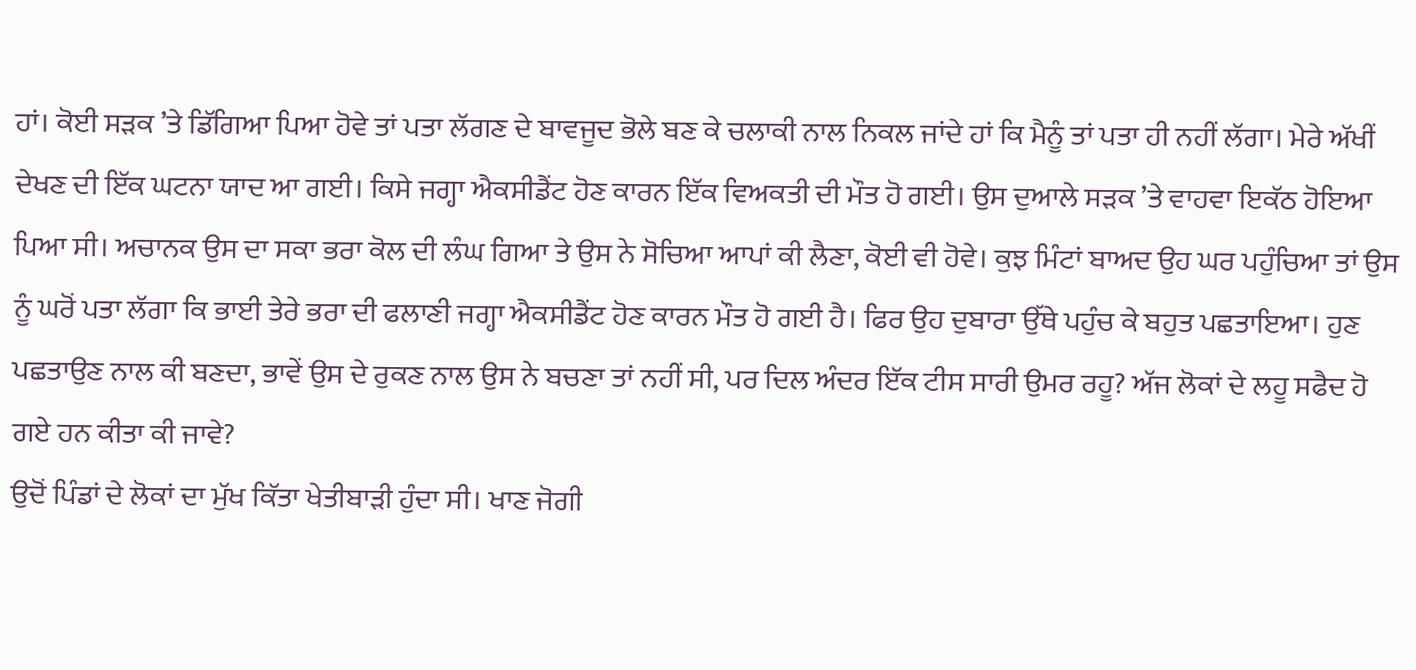ਹਾਂ। ਕੋਈ ਸੜਕ ’ਤੇ ਡਿੱਗਿਆ ਪਿਆ ਹੋਵੇ ਤਾਂ ਪਤਾ ਲੱਗਣ ਦੇ ਬਾਵਜੂਦ ਭੋਲੇ ਬਣ ਕੇ ਚਲਾਕੀ ਨਾਲ ਨਿਕਲ ਜਾਂਦੇ ਹਾਂ ਕਿ ਮੈਨੂੰ ਤਾਂ ਪਤਾ ਹੀ ਨਹੀਂ ਲੱਗਾ। ਮੇਰੇ ਅੱਖੀਂ ਦੇਖਣ ਦੀ ਇੱਕ ਘਟਨਾ ਯਾਦ ਆ ਗਈ। ਕਿਸੇ ਜਗ੍ਹਾ ਐਕਸੀਡੈਂਟ ਹੋਣ ਕਾਰਨ ਇੱਕ ਵਿਅਕਤੀ ਦੀ ਮੌਤ ਹੋ ਗਈ। ਉਸ ਦੁਆਲੇ ਸੜਕ ’ਤੇ ਵਾਹਵਾ ਇਕੱਠ ਹੋਇਆ ਪਿਆ ਸੀ। ਅਚਾਨਕ ਉਸ ਦਾ ਸਕਾ ਭਰਾ ਕੋਲ ਦੀ ਲੰਘ ਗਿਆ ਤੇ ਉਸ ਨੇ ਸੋਚਿਆ ਆਪਾਂ ਕੀ ਲੈਣਾ, ਕੋਈ ਵੀ ਹੋਵੇ। ਕੁਝ ਮਿੰਟਾਂ ਬਾਅਦ ਉਹ ਘਰ ਪਹੁੰਚਿਆ ਤਾਂ ਉਸ ਨੂੰ ਘਰੋਂ ਪਤਾ ਲੱਗਾ ਕਿ ਭਾਈ ਤੇਰੇ ਭਰਾ ਦੀ ਫਲਾਣੀ ਜਗ੍ਹਾ ਐਕਸੀਡੈਂਟ ਹੋਣ ਕਾਰਨ ਮੌਤ ਹੋ ਗਈ ਹੈ। ਫਿਰ ਉਹ ਦੁਬਾਰਾ ਉੱਥੇ ਪਹੁੰਚ ਕੇ ਬਹੁਤ ਪਛਤਾਇਆ। ਹੁਣ ਪਛਤਾਉਣ ਨਾਲ ਕੀ ਬਣਦਾ, ਭਾਵੇਂ ਉਸ ਦੇ ਰੁਕਣ ਨਾਲ ਉਸ ਨੇ ਬਚਣਾ ਤਾਂ ਨਹੀਂ ਸੀ, ਪਰ ਦਿਲ ਅੰਦਰ ਇੱਕ ਟੀਸ ਸਾਰੀ ਉਮਰ ਰਹੂ? ਅੱਜ ਲੋਕਾਂ ਦੇ ਲਹੂ ਸਫੈਦ ਹੋ ਗਏ ਹਨ ਕੀਤਾ ਕੀ ਜਾਵੇ?
ਉਦੋਂ ਪਿੰਡਾਂ ਦੇ ਲੋਕਾਂ ਦਾ ਮੁੱਖ ਕਿੱਤਾ ਖੇਤੀਬਾੜੀ ਹੁੰਦਾ ਸੀ। ਖਾਣ ਜੋਗੀ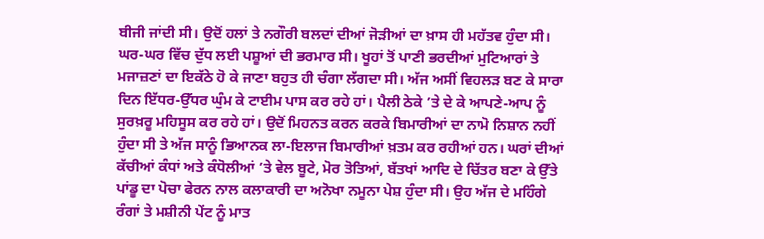ਬੀਜੀ ਜਾਂਦੀ ਸੀ। ਉਦੋਂ ਹਲਾਂ ਤੇ ਨਗੌਰੀ ਬਲਦਾਂ ਦੀਆਂ ਜੋੜੀਆਂ ਦਾ ਖ਼ਾਸ ਹੀ ਮਹੱਤਵ ਹੁੰਦਾ ਸੀ। ਘਰ-ਘਰ ਵਿੱਚ ਦੁੱਧ ਲਈ ਪਸ਼ੂਆਂ ਦੀ ਭਰਮਾਰ ਸੀ। ਖੂਹਾਂ ਤੋਂ ਪਾਣੀ ਭਰਦੀਆਂ ਮੁਟਿਆਰਾਂ ਤੇ ਮਜਾਜ਼ਣਾਂ ਦਾ ਇਕੱਠੇ ਹੋ ਕੇ ਜਾਣਾ ਬਹੁਤ ਹੀ ਚੰਗਾ ਲੱਗਦਾ ਸੀ। ਅੱਜ ਅਸੀਂ ਵਿਹਲੜ ਬਣ ਕੇ ਸਾਰਾ ਦਿਨ ਇੱਧਰ-ਉੱਧਰ ਘੁੰਮ ਕੇ ਟਾਈਮ ਪਾਸ ਕਰ ਰਹੇ ਹਾਂ। ਪੈਲੀ ਠੇਕੇ ’ਤੇ ਦੇ ਕੇ ਆਪਣੇ-ਆਪ ਨੂੰ ਸੁਰਖ਼ਰੂ ਮਹਿਸੂਸ ਕਰ ਰਹੇ ਹਾਂ। ਉਦੋਂ ਮਿਹਨਤ ਕਰਨ ਕਰਕੇ ਬਿਮਾਰੀਆਂ ਦਾ ਨਾਮੋ ਨਿਸ਼ਾਨ ਨਹੀਂ ਹੁੰਦਾ ਸੀ ਤੇ ਅੱਜ ਸਾਨੂੰ ਭਿਆਨਕ ਲਾ-ਇਲਾਜ ਬਿਮਾਰੀਆਂ ਖ਼ਤਮ ਕਰ ਰਹੀਆਂ ਹਨ। ਘਰਾਂ ਦੀਆਂ ਕੱਚੀਆਂ ਕੰਧਾਂ ਅਤੇ ਕੰਧੋਲੀਆਂ ’ਤੇ ਵੇਲ ਬੂਟੇ, ਮੋਰ ਤੋਤਿਆਂ, ਬੱਤਖਾਂ ਆਦਿ ਦੇ ਚਿੱਤਰ ਬਣਾ ਕੇ ਉੱਤੇ ਪਾਂਡੂ ਦਾ ਪੋਚਾ ਫੇਰਨ ਨਾਲ ਕਲਾਕਾਰੀ ਦਾ ਅਨੋਖਾ ਨਮੂਨਾ ਪੇਸ਼ ਹੁੰਦਾ ਸੀ। ਉਹ ਅੱਜ ਦੇ ਮਹਿੰਗੇ ਰੰਗਾਂ ਤੇ ਮਸ਼ੀਨੀ ਪੇਂਟ ਨੂੰ ਮਾਤ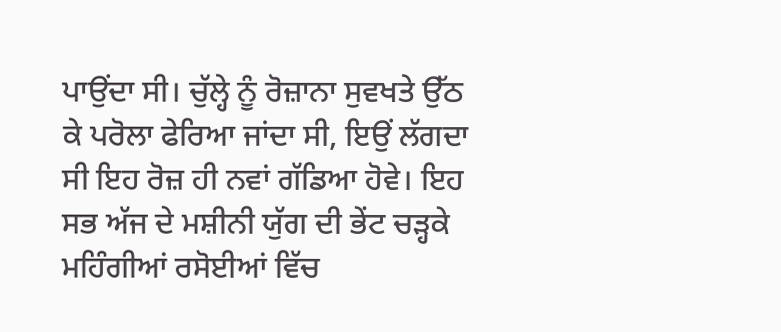ਪਾਉਂਦਾ ਸੀ। ਚੁੱਲ੍ਹੇ ਨੂੰ ਰੋਜ਼ਾਨਾ ਸੁਵਖਤੇ ਉੱਠ ਕੇ ਪਰੋਲਾ ਫੇਰਿਆ ਜਾਂਦਾ ਸੀ, ਇਉਂ ਲੱਗਦਾ ਸੀ ਇਹ ਰੋਜ਼ ਹੀ ਨਵਾਂ ਗੱਡਿਆ ਹੋਵੇ। ਇਹ ਸਭ ਅੱਜ ਦੇ ਮਸ਼ੀਨੀ ਯੁੱਗ ਦੀ ਭੇਂਟ ਚੜ੍ਹਕੇ ਮਹਿੰਗੀਆਂ ਰਸੋਈਆਂ ਵਿੱਚ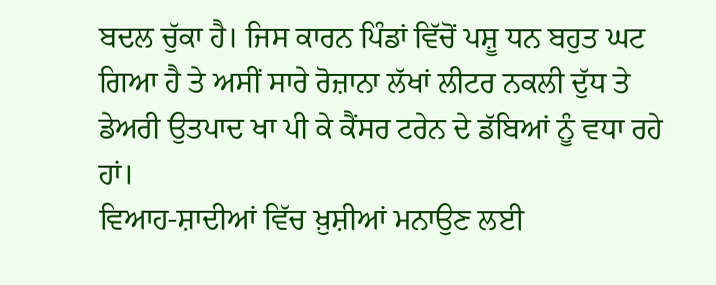ਬਦਲ ਚੁੱਕਾ ਹੈ। ਜਿਸ ਕਾਰਨ ਪਿੰਡਾਂ ਵਿੱਚੋਂ ਪਸ਼ੂ ਧਨ ਬਹੁਤ ਘਟ ਗਿਆ ਹੈ ਤੇ ਅਸੀਂ ਸਾਰੇ ਰੋਜ਼ਾਨਾ ਲੱਖਾਂ ਲੀਟਰ ਨਕਲੀ ਦੁੱਧ ਤੇ ਡੇਅਰੀ ਉਤਪਾਦ ਖਾ ਪੀ ਕੇ ਕੈਂਸਰ ਟਰੇਨ ਦੇ ਡੱਬਿਆਂ ਨੂੰ ਵਧਾ ਰਹੇ ਹਾਂ।
ਵਿਆਹ-ਸ਼ਾਦੀਆਂ ਵਿੱਚ ਖ਼ੁਸ਼ੀਆਂ ਮਨਾਉਣ ਲਈ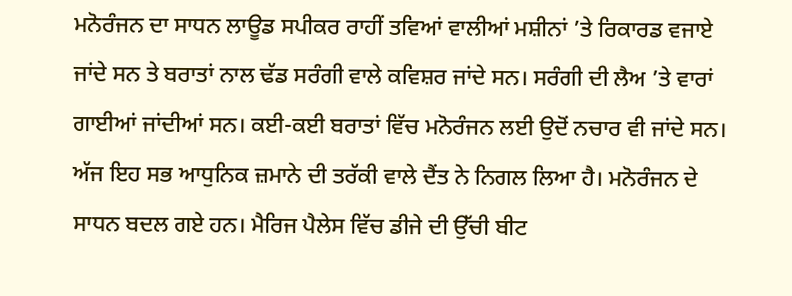ਮਨੋਰੰਜਨ ਦਾ ਸਾਧਨ ਲਾਊਡ ਸਪੀਕਰ ਰਾਹੀਂ ਤਵਿਆਂ ਵਾਲੀਆਂ ਮਸ਼ੀਨਾਂ ’ਤੇ ਰਿਕਾਰਡ ਵਜਾਏ ਜਾਂਦੇ ਸਨ ਤੇ ਬਰਾਤਾਂ ਨਾਲ ਢੱਡ ਸਰੰਗੀ ਵਾਲੇ ਕਵਿਸ਼ਰ ਜਾਂਦੇ ਸਨ। ਸਰੰਗੀ ਦੀ ਲੈਅ ’ਤੇ ਵਾਰਾਂ ਗਾਈਆਂ ਜਾਂਦੀਆਂ ਸਨ। ਕਈ-ਕਈ ਬਰਾਤਾਂ ਵਿੱਚ ਮਨੋਰੰਜਨ ਲਈ ਉਦੋਂ ਨਚਾਰ ਵੀ ਜਾਂਦੇ ਸਨ। ਅੱਜ ਇਹ ਸਭ ਆਧੁਨਿਕ ਜ਼ਮਾਨੇ ਦੀ ਤਰੱਕੀ ਵਾਲੇ ਦੈਂਤ ਨੇ ਨਿਗਲ ਲਿਆ ਹੈ। ਮਨੋਰੰਜਨ ਦੇ ਸਾਧਨ ਬਦਲ ਗਏ ਹਨ। ਮੈਰਿਜ ਪੈਲੇਸ ਵਿੱਚ ਡੀਜੇ ਦੀ ਉੱਚੀ ਬੀਟ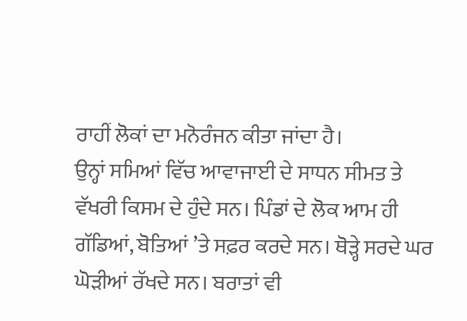ਰਾਹੀਂ ਲੋਕਾਂ ਦਾ ਮਨੋਰੰਜਨ ਕੀਤਾ ਜਾਂਦਾ ਹੈ।
ਉਨ੍ਹਾਂ ਸਮਿਆਂ ਵਿੱਚ ਆਵਾਜਾਈ ਦੇ ਸਾਧਨ ਸੀਮਤ ਤੇ ਵੱਖਰੀ ਕਿਸਮ ਦੇ ਹੁੰਦੇ ਸਨ। ਪਿੰਡਾਂ ਦੇ ਲੋਕ ਆਮ ਹੀ ਗੱਡਿਆਂ, ਬੋਤਿਆਂ ’ਤੇ ਸਫ਼ਰ ਕਰਦੇ ਸਨ। ਥੋੜ੍ਹੇ ਸਰਦੇ ਘਰ ਘੋੜੀਆਂ ਰੱਖਦੇ ਸਨ। ਬਰਾਤਾਂ ਵੀ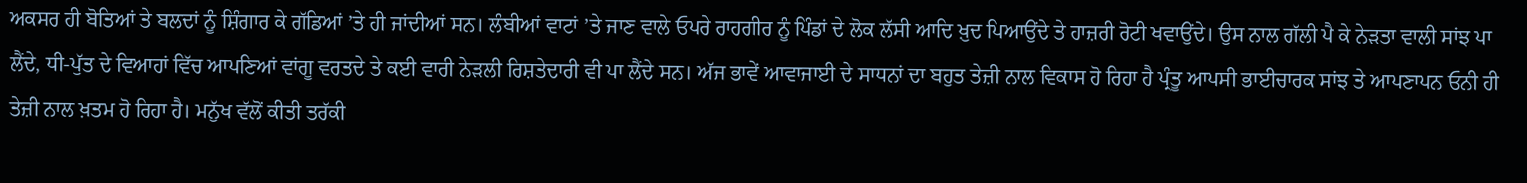ਅਕਸਰ ਹੀ ਬੋਤਿਆਂ ਤੇ ਬਲਦਾਂ ਨੂੰ ਸ਼ਿੰਗਾਰ ਕੇ ਗੱਡਿਆਂ ’ਤੇ ਹੀ ਜਾਂਦੀਆਂ ਸਨ। ਲੰਬੀਆਂ ਵਾਟਾਂ ’ਤੇ ਜਾਣ ਵਾਲੇ ਓਪਰੇ ਰਾਹਗੀਰ ਨੂੰ ਪਿੰਡਾਂ ਦੇ ਲੋਕ ਲੱਸੀ ਆਦਿ ਖ਼ੁਦ ਪਿਆਉਂਦੇ ਤੇ ਹਾਜ਼ਰੀ ਰੋਟੀ ਖਵਾਉਂਦੇ। ਉਸ ਨਾਲ ਗੱਲੀ ਪੈ ਕੇ ਨੇੜਤਾ ਵਾਲੀ ਸਾਂਝ ਪਾ ਲੈਂਦੇ, ਧੀ-ਪੁੱਤ ਦੇ ਵਿਆਹਾਂ ਵਿੱਚ ਆਪਣਿਆਂ ਵਾਂਗੂ ਵਰਤਦੇ ਤੇ ਕਈ ਵਾਰੀ ਨੇੜਲੀ ਰਿਸ਼ਤੇਦਾਰੀ ਵੀ ਪਾ ਲੈਂਦੇ ਸਨ। ਅੱਜ ਭਾਵੇਂ ਆਵਾਜਾਈ ਦੇ ਸਾਧਨਾਂ ਦਾ ਬਹੁਤ ਤੇਜ਼ੀ ਨਾਲ ਵਿਕਾਸ ਹੋ ਰਿਹਾ ਹੈ ਪ੍ਰੰਤੂ ਆਪਸੀ ਭਾਈਚਾਰਕ ਸਾਂਝ ਤੇ ਆਪਣਾਪਨ ਓਨੀ ਹੀ ਤੇਜ਼ੀ ਨਾਲ ਖ਼ਤਮ ਹੋ ਰਿਹਾ ਹੈ। ਮਨੁੱਖ ਵੱਲੋਂ ਕੀਤੀ ਤਰੱਕੀ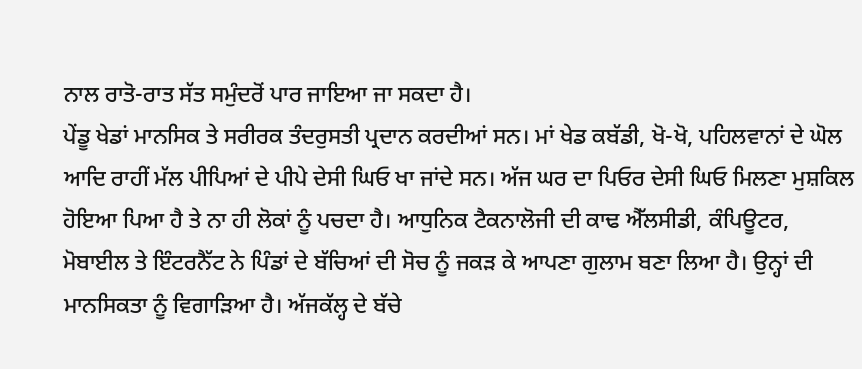ਨਾਲ ਰਾਤੋ-ਰਾਤ ਸੱਤ ਸਮੁੰਦਰੋਂ ਪਾਰ ਜਾਇਆ ਜਾ ਸਕਦਾ ਹੈ।
ਪੇਂਡੂ ਖੇਡਾਂ ਮਾਨਸਿਕ ਤੇ ਸਰੀਰਕ ਤੰਦਰੁਸਤੀ ਪ੍ਰਦਾਨ ਕਰਦੀਆਂ ਸਨ। ਮਾਂ ਖੇਡ ਕਬੱਡੀ, ਖੋ-ਖੋ, ਪਹਿਲਵਾਨਾਂ ਦੇ ਘੋਲ ਆਦਿ ਰਾਹੀਂ ਮੱਲ ਪੀਪਿਆਂ ਦੇ ਪੀਪੇ ਦੇਸੀ ਘਿਓ ਖਾ ਜਾਂਦੇ ਸਨ। ਅੱਜ ਘਰ ਦਾ ਪਿਓਰ ਦੇਸੀ ਘਿਓ ਮਿਲਣਾ ਮੁਸ਼ਕਿਲ ਹੋਇਆ ਪਿਆ ਹੈ ਤੇ ਨਾ ਹੀ ਲੋਕਾਂ ਨੂੰ ਪਚਦਾ ਹੈ। ਆਧੁਨਿਕ ਟੈਕਨਾਲੋਜੀ ਦੀ ਕਾਢ ਐੱਲਸੀਡੀ, ਕੰਪਿਊਟਰ, ਮੋਬਾਈਲ ਤੇ ਇੰਟਰਨੈੱਟ ਨੇ ਪਿੰਡਾਂ ਦੇ ਬੱਚਿਆਂ ਦੀ ਸੋਚ ਨੂੰ ਜਕੜ ਕੇ ਆਪਣਾ ਗੁਲਾਮ ਬਣਾ ਲਿਆ ਹੈ। ਉਨ੍ਹਾਂ ਦੀ ਮਾਨਸਿਕਤਾ ਨੂੰ ਵਿਗਾੜਿਆ ਹੈ। ਅੱਜਕੱਲ੍ਹ ਦੇ ਬੱਚੇ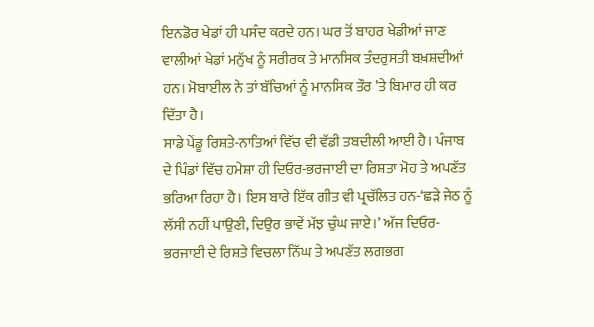ਇਨਡੋਰ ਖੇਡਾਂ ਹੀ ਪਸੰਦ ਕਰਦੇ ਹਨ। ਘਰ ਤੋਂ ਬਾਹਰ ਖੇਡੀਆਂ ਜਾਣ ਵਾਲੀਆਂ ਖੇਡਾਂ ਮਨੁੱਖ ਨੂੰ ਸਰੀਰਕ ਤੇ ਮਾਨਸਿਕ ਤੰਦਰੁਸਤੀ ਬਖ਼ਸ਼ਦੀਆਂ ਹਨ। ਮੋਬਾਈਲ ਨੇ ਤਾਂ ਬੱਚਿਆਂ ਨੂੰ ਮਾਨਸਿਕ ਤੌਰ ’ਤੇ ਬਿਮਾਰ ਹੀ ਕਰ ਦਿੱਤਾ ਹੈ।
ਸਾਡੇ ਪੇਂਡੂ ਰਿਸ਼ਤੇ-ਨਾਤਿਆਂ ਵਿੱਚ ਵੀ ਵੱਡੀ ਤਬਦੀਲੀ ਆਈ ਹੈ। ਪੰਜਾਬ ਦੇ ਪਿੰਡਾਂ ਵਿੱਚ ਹਮੇਸ਼ਾ ਹੀ ਦਿਓਰ-ਭਰਜਾਈ ਦਾ ਰਿਸ਼ਤਾ ਮੋਹ ਤੇ ਅਪਣੱਤ ਭਰਿਆ ਰਿਹਾ ਹੈ। ਇਸ ਬਾਰੇ ਇੱਕ ਗੀਤ ਵੀ ਪ੍ਰਚੱਲਿਤ ਹਨ-‘ਛੜੇ ਜੇਠ ਨੂੰ ਲੱਸੀ ਨਹੀਂ ਪਾਉਣੀ, ਦਿਉਰ ਭਾਵੇਂ ਮੱਝ ਚੁੰਘ ਜਾਏ।’ ਅੱਜ ਦਿਓਰ-ਭਰਜਾਈ ਦੇ ਰਿਸ਼ਤੇ ਵਿਚਲਾ ਨਿੱਘ ਤੇ ਅਪਣੱਤ ਲਗਭਗ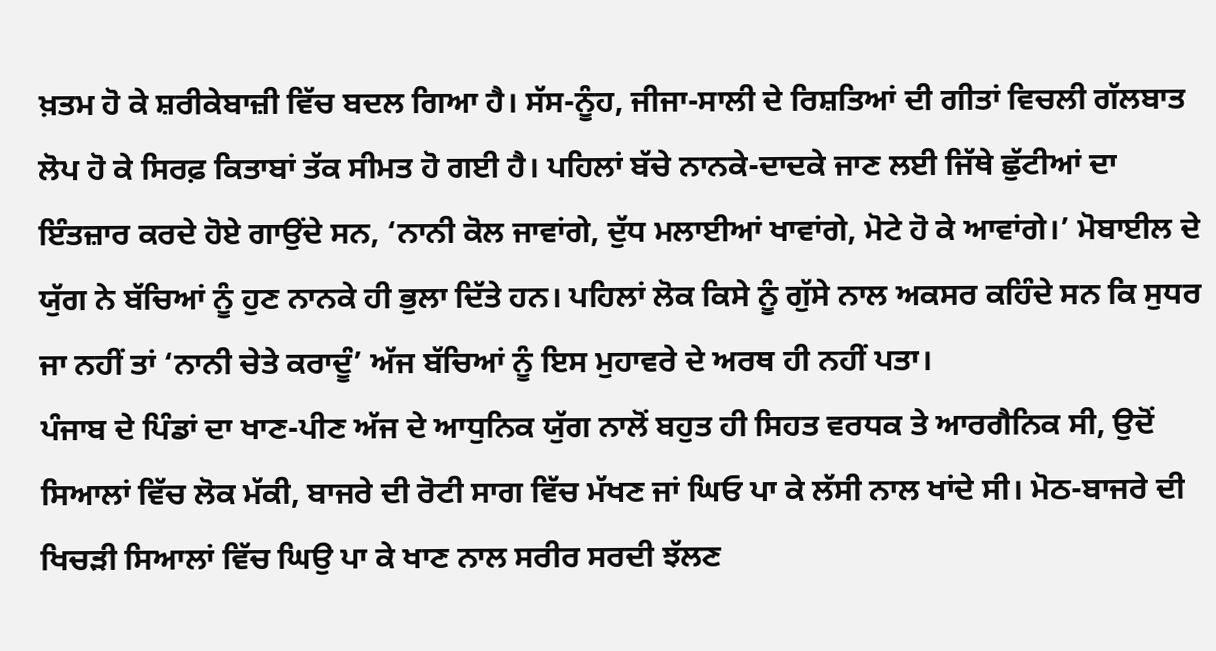ਖ਼ਤਮ ਹੋ ਕੇ ਸ਼ਰੀਕੇਬਾਜ਼ੀ ਵਿੱਚ ਬਦਲ ਗਿਆ ਹੈ। ਸੱਸ-ਨੂੰਹ, ਜੀਜਾ-ਸਾਲੀ ਦੇ ਰਿਸ਼ਤਿਆਂ ਦੀ ਗੀਤਾਂ ਵਿਚਲੀ ਗੱਲਬਾਤ ਲੋਪ ਹੋ ਕੇ ਸਿਰਫ਼ ਕਿਤਾਬਾਂ ਤੱਕ ਸੀਮਤ ਹੋ ਗਈ ਹੈ। ਪਹਿਲਾਂ ਬੱਚੇ ਨਾਨਕੇ-ਦਾਦਕੇ ਜਾਣ ਲਈ ਜਿੱਥੇ ਛੁੱਟੀਆਂ ਦਾ ਇੰਤਜ਼ਾਰ ਕਰਦੇ ਹੋਏ ਗਾਉਂਦੇ ਸਨ, ‘ਨਾਨੀ ਕੋਲ ਜਾਵਾਂਗੇ, ਦੁੱਧ ਮਲਾਈਆਂ ਖਾਵਾਂਗੇ, ਮੋਟੇ ਹੋ ਕੇ ਆਵਾਂਗੇ।’ ਮੋਬਾਈਲ ਦੇ ਯੁੱਗ ਨੇ ਬੱਚਿਆਂ ਨੂੰ ਹੁਣ ਨਾਨਕੇ ਹੀ ਭੁਲਾ ਦਿੱਤੇ ਹਨ। ਪਹਿਲਾਂ ਲੋਕ ਕਿਸੇ ਨੂੰ ਗੁੱਸੇ ਨਾਲ ਅਕਸਰ ਕਹਿੰਦੇ ਸਨ ਕਿ ਸੁਧਰ ਜਾ ਨਹੀਂ ਤਾਂ ‘ਨਾਨੀ ਚੇਤੇ ਕਰਾਦੂੰ’ ਅੱਜ ਬੱਚਿਆਂ ਨੂੰ ਇਸ ਮੁਹਾਵਰੇ ਦੇ ਅਰਥ ਹੀ ਨਹੀਂ ਪਤਾ।
ਪੰਜਾਬ ਦੇ ਪਿੰਡਾਂ ਦਾ ਖਾਣ-ਪੀਣ ਅੱਜ ਦੇ ਆਧੁਨਿਕ ਯੁੱਗ ਨਾਲੋਂ ਬਹੁਤ ਹੀ ਸਿਹਤ ਵਰਧਕ ਤੇ ਆਰਗੈਨਿਕ ਸੀ, ਉਦੋਂ ਸਿਆਲਾਂ ਵਿੱਚ ਲੋਕ ਮੱਕੀ, ਬਾਜਰੇ ਦੀ ਰੋਟੀ ਸਾਗ ਵਿੱਚ ਮੱਖਣ ਜਾਂ ਘਿਓ ਪਾ ਕੇ ਲੱਸੀ ਨਾਲ ਖਾਂਦੇ ਸੀ। ਮੋਠ-ਬਾਜਰੇ ਦੀ ਖਿਚੜੀ ਸਿਆਲਾਂ ਵਿੱਚ ਘਿਉ ਪਾ ਕੇ ਖਾਣ ਨਾਲ ਸਰੀਰ ਸਰਦੀ ਝੱਲਣ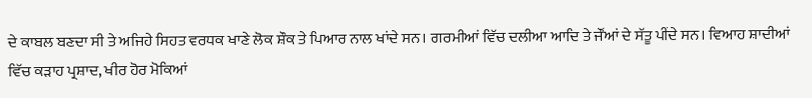ਦੇ ਕਾਬਲ ਬਣਦਾ ਸੀ ਤੇ ਅਜਿਹੇ ਸਿਹਤ ਵਰਧਕ ਖਾਣੇ ਲੋਕ ਸ਼ੌਕ ਤੇ ਪਿਆਰ ਨਾਲ ਖਾਂਦੇ ਸਨ। ਗਰਮੀਆਂ ਵਿੱਚ ਦਲੀਆ ਆਦਿ ਤੇ ਜੌਂਆਂ ਦੇ ਸੱਤੂ ਪੀਂਦੇ ਸਨ। ਵਿਆਹ ਸ਼ਾਦੀਆਂ ਵਿੱਚ ਕੜਾਹ ਪ੍ਰਸ਼ਾਦ, ਖੀਰ ਹੋਰ ਮੋਕਿਆਂ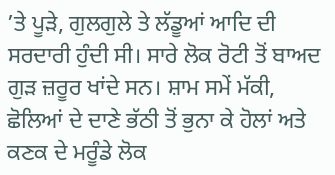’ਤੇ ਪੂੜੇ, ਗੁਲਗੁਲੇ ਤੇ ਲੱਡੂਆਂ ਆਦਿ ਦੀ ਸਰਦਾਰੀ ਹੁੰਦੀ ਸੀ। ਸਾਰੇ ਲੋਕ ਰੋਟੀ ਤੋਂ ਬਾਅਦ ਗੁੜ ਜ਼ਰੂਰ ਖਾਂਦੇ ਸਨ। ਸ਼ਾਮ ਸਮੇਂ ਮੱਕੀ, ਛੋਲਿਆਂ ਦੇ ਦਾਣੇ ਭੱਠੀ ਤੋਂ ਭੁਨਾ ਕੇ ਹੋਲਾਂ ਅਤੇ ਕਣਕ ਦੇ ਮਰੂੰਡੇ ਲੋਕ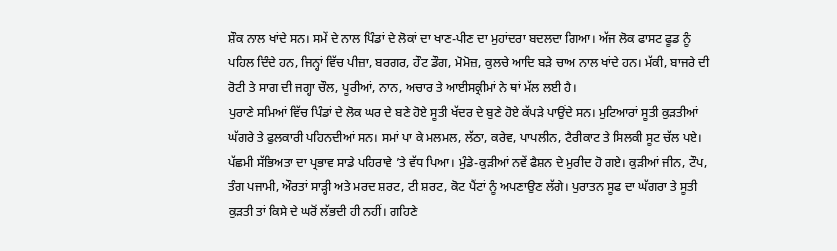ਸ਼ੌਕ ਨਾਲ ਖਾਂਦੇ ਸਨ। ਸਮੇਂ ਦੇ ਨਾਲ ਪਿੰਡਾਂ ਦੇ ਲੋਕਾਂ ਦਾ ਖਾਣ-ਪੀਣ ਦਾ ਮੁਹਾਂਦਰਾ ਬਦਲਦਾ ਗਿਆ। ਅੱਜ ਲੋਕ ਫਾਸਟ ਫੂਡ ਨੂੰ ਪਹਿਲ ਦਿੰਦੇ ਹਨ, ਜਿਨ੍ਹਾਂ ਵਿੱਚ ਪੀਜ਼ਾ, ਬਰਗਰ, ਹੌਟ ਡੌਗ, ਮੋਮੋਜ਼, ਕੁਲਚੇ ਆਦਿ ਬੜੇ ਚਾਅ ਨਾਲ ਖਾਂਦੇ ਹਨ। ਮੱਕੀ, ਬਾਜਰੇ ਦੀ ਰੋਟੀ ਤੇ ਸਾਗ ਦੀ ਜਗ੍ਹਾ ਚੌਲ, ਪੂਰੀਆਂ, ਨਾਨ, ਅਚਾਰ ਤੇ ਆਈਸਕ੍ਰੀਮਾਂ ਨੇ ਥਾਂ ਮੱਲ ਲਈ ਹੈ।
ਪੁਰਾਣੇ ਸਮਿਆਂ ਵਿੱਚ ਪਿੰਡਾਂ ਦੇ ਲੋਕ ਘਰ ਦੇ ਬਣੇ ਹੋਏ ਸੂਤੀ ਖੱਦਰ ਦੇ ਬੁਣੇ ਹੋਏ ਕੱਪੜੇ ਪਾਉਂਦੇ ਸਨ। ਮੁਟਿਆਰਾਂ ਸੂਤੀ ਕੁੜਤੀਆਂ ਘੱਗਰੇ ਤੇ ਫੁਲਕਾਰੀ ਪਹਿਨਦੀਆਂ ਸਨ। ਸਮਾਂ ਪਾ ਕੇ ਮਲਮਲ, ਲੱਠਾ, ਕਰੇਵ, ਪਾਪਲੀਨ, ਟੈਰੀਕਾਟ ਤੇ ਸਿਲਕੀ ਸੂਟ ਚੱਲ ਪਏ। ਪੱਛਮੀ ਸੱਭਿਅਤਾ ਦਾ ਪ੍ਰਭਾਵ ਸਾਡੇ ਪਹਿਰਾਵੇ ’ਤੇ ਵੱਧ ਪਿਆ। ਮੁੰਡੇ-ਕੁੜੀਆਂ ਨਵੇਂ ਫੈਸ਼ਨ ਦੇ ਮੁਰੀਦ ਹੋ ਗਏ। ਕੁੜੀਆਂ ਜੀਨ, ਟੌਪ, ਤੰਗ ਪਜਾਮੀ, ਔਰਤਾਂ ਸਾੜ੍ਹੀ ਅਤੇ ਮਰਦ ਸ਼ਰਟ, ਟੀ ਸ਼ਰਟ, ਕੋਟ ਪੈਂਟਾਂ ਨੂੰ ਅਪਣਾਉਣ ਲੱਗੇ। ਪੁਰਾਤਨ ਸੂਫ ਦਾ ਘੱਗਰਾ ਤੇ ਸੂਤੀ ਕੁੜਤੀ ਤਾਂ ਕਿਸੇ ਦੇ ਘਰੋਂ ਲੱਭਦੀ ਹੀ ਨਹੀਂ। ਗਹਿਣੇ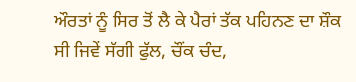ਔਰਤਾਂ ਨੂੰ ਸਿਰ ਤੋਂ ਲੈ ਕੇ ਪੈਰਾਂ ਤੱਕ ਪਹਿਨਣ ਦਾ ਸ਼ੌਕ ਸੀ ਜਿਵੇਂ ਸੱਗੀ ਫੁੱਲ, ਚੌਂਕ ਚੰਦ,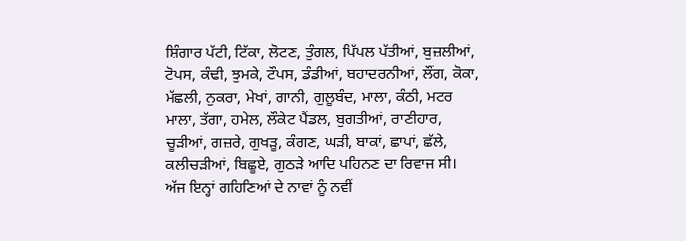ਸ਼ਿੰਗਾਰ ਪੱਟੀ, ਟਿੱਕਾ, ਲੋਟਣ, ਤੁੰਗਲ, ਪਿੱਪਲ ਪੱਤੀਆਂ, ਬੁਜ਼ਲੀਆਂ, ਟੋਪਸ, ਕੰਢੀ, ਝੁਮਕੇ, ਟੌਪਸ, ਡੰਡੀਆਂ, ਬਹਾਦਰਨੀਆਂ, ਲੌਂਗ, ਕੋਕਾ, ਮੱਛਲੀ, ਨੁਕਰਾ, ਮੇਖਾਂ, ਗਾਨੀ, ਗੁਲੂਬੰਦ, ਮਾਲਾ, ਕੰਠੀ, ਮਟਰ ਮਾਲਾ, ਤੱਗਾ, ਹਮੇਲ, ਲੌਕੇਟ ਪੈਂਡਲ, ਬੁਗਤੀਆਂ, ਰਾਣੀਹਾਰ, ਚੂੜੀਆਂ, ਗਜ਼ਰੇ, ਗੁਖੜੂ, ਕੰਗਣ, ਘੜੀ, ਬਾਕਾਂ, ਛਾਪਾਂ, ਛੱਲੇ, ਕਲੀਚੜੀਆਂ, ਬਿਛੂਏ, ਗੁਠੜੇ ਆਦਿ ਪਹਿਨਣ ਦਾ ਰਿਵਾਜ ਸੀ। ਅੱਜ ਇਨ੍ਹਾਂ ਗਹਿਣਿਆਂ ਦੇ ਨਾਵਾਂ ਨੂੰ ਨਵੀਂ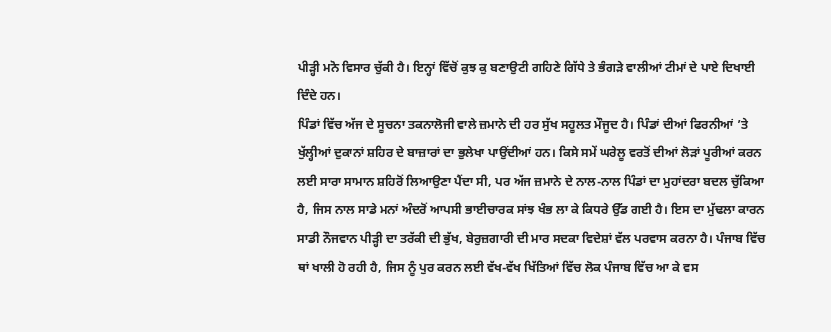ਪੀੜ੍ਹੀ ਮਨੋ ਵਿਸਾਰ ਚੁੱਕੀ ਹੈ। ਇਨ੍ਹਾਂ ਵਿੱਚੋਂ ਕੁਝ ਕੁ ਬਣਾਉਟੀ ਗਹਿਣੇ ਗਿੱਧੇ ਤੇ ਭੰਗੜੇ ਵਾਲੀਆਂ ਟੀਮਾਂ ਦੇ ਪਾਏ ਦਿਖਾਈ ਦਿੰਦੇ ਹਨ।
ਪਿੰਡਾਂ ਵਿੱਚ ਅੱਜ ਦੇ ਸੂਚਨਾ ਤਕਨਾਲੋਜੀ ਵਾਲੇ ਜ਼ਮਾਨੇ ਦੀ ਹਰ ਸੁੱਖ ਸਹੂਲਤ ਮੌਜੂਦ ਹੈ। ਪਿੰਡਾਂ ਦੀਆਂ ਫਿਰਨੀਆਂ ’ਤੇ ਖੁੱਲ੍ਹੀਆਂ ਦੁਕਾਨਾਂ ਸ਼ਹਿਰ ਦੇ ਬਾਜ਼ਾਰਾਂ ਦਾ ਭੁਲੇਖਾ ਪਾਉਂਦੀਆਂ ਹਨ। ਕਿਸੇ ਸਮੇਂ ਘਰੇਲੂ ਵਰਤੋਂ ਦੀਆਂ ਲੋੜਾਂ ਪੂਰੀਆਂ ਕਰਨ ਲਈ ਸਾਰਾ ਸਾਮਾਨ ਸ਼ਹਿਰੋਂ ਲਿਆਉਣਾ ਪੈਂਦਾ ਸੀ, ਪਰ ਅੱਜ ਜ਼ਮਾਨੇ ਦੇ ਨਾਲ-ਨਾਲ ਪਿੰਡਾਂ ਦਾ ਮੁਹਾਂਦਰਾ ਬਦਲ ਚੁੱਕਿਆ ਹੈ, ਜਿਸ ਨਾਲ ਸਾਡੇ ਮਨਾਂ ਅੰਦਰੋਂ ਆਪਸੀ ਭਾਈਚਾਰਕ ਸਾਂਝ ਖੰਭ ਲਾ ਕੇ ਕਿਧਰੇ ਉੱਡ ਗਈ ਹੈ। ਇਸ ਦਾ ਮੁੱਢਲਾ ਕਾਰਨ ਸਾਡੀ ਨੌਜਵਾਨ ਪੀੜ੍ਹੀ ਦਾ ਤਰੱਕੀ ਦੀ ਭੁੱਖ, ਬੇਰੁਜ਼ਗਾਰੀ ਦੀ ਮਾਰ ਸਦਕਾ ਵਿਦੇਸ਼ਾਂ ਵੱਲ ਪਰਵਾਸ ਕਰਨਾ ਹੈ। ਪੰਜਾਬ ਵਿੱਚ ਥਾਂ ਖਾਲੀ ਹੋ ਰਹੀ ਹੈ, ਜਿਸ ਨੂੰ ਪੁਰ ਕਰਨ ਲਈ ਵੱਖ-ਵੱਖ ਖਿੱਤਿਆਂ ਵਿੱਚ ਲੋਕ ਪੰਜਾਬ ਵਿੱਚ ਆ ਕੇ ਵਸ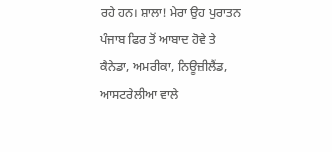ਰਹੇ ਹਨ। ਸ਼ਾਲਾ! ਮੇਰਾ ਉਹ ਪੁਰਾਤਨ ਪੰਜਾਬ ਫਿਰ ਤੋਂ ਆਬਾਦ ਹੋਵੇ ਤੇ ਕੈਨੇਡਾ, ਅਮਰੀਕਾ, ਨਿਊਜ਼ੀਲੈਂਡ, ਆਸਟਰੇਲੀਆ ਵਾਲੇ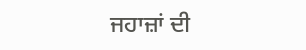ਜਹਾਜ਼ਾਂ ਦੀ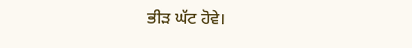ਭੀੜ ਘੱਟ ਹੋਵੇ।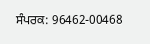ਸੰਪਰਕ: 96462-00468